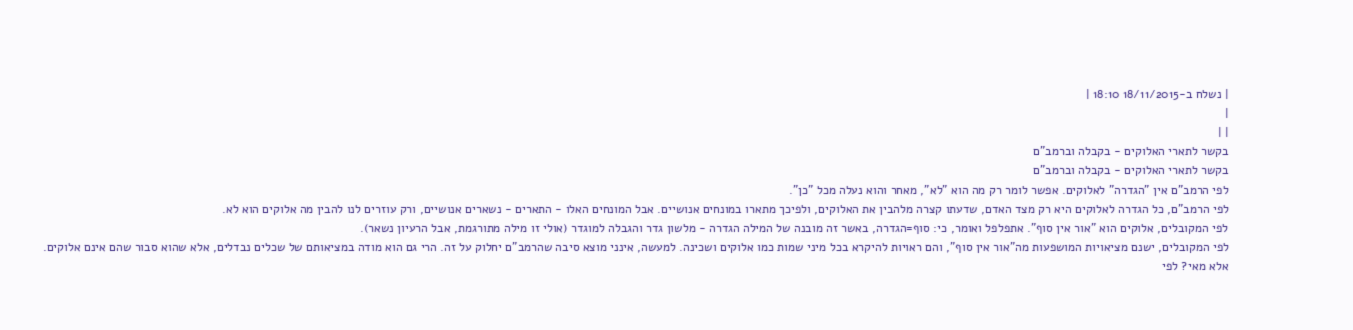| נשלח ב-18/11/2015 18:10 |
|
| |
בקשר לתארי האלוקים - בקבלה וברמב"ם
בקשר לתארי האלוקים - בקבלה וברמב"ם
לפי הרמב"ם אין "הגדרה" לאלוקים. אפשר לומר רק מה הוא "לא", מאחר והוא נעלה מכל "כן".
לפי הרמב"ם, כל הגדרה לאלוקים היא רק מצד האדם, שדעתו קצרה מלהבין את האלוקים, ולפיכך מתארו במונחים אנושיים. אבל המונחים האלו - התארים - נשארים אנושיים, ורק עוזרים לנו להבין מה אלוקים הוא לא.
לפי המקובלים, אלוקים הוא "אור אין סוף". אתפלפל ואומר, כי: סוף=הגדרה, באשר זה מובנה של המילה הגדרה - מלשון גדר והגבלה למוגדר (אולי זו מילה מתורגמת, אבל הרעיון נשאר).
לפי המקובלים, ישנם מציאויות המושפעות מה"אור אין סוף", והם ראויות להיקרא בכל מיני שמות כמו אלוקים ושכינה. למעשה, אינני מוצא סיבה שהרמב"ם יחלוק על זה. הרי גם הוא מודה במציאותם של שכלים נבדלים, אלא שהוא סבור שהם אינם אלוקים.
אלא מאי? לפי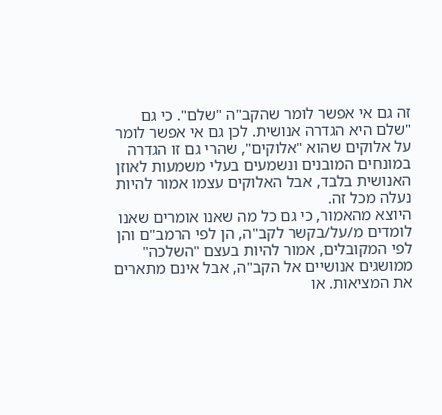זה גם אי אפשר לומר שהקב"ה "שלם". כי גם "שלם היא הגדרה אנושית. לכן גם אי אפשר לומר על אלוקים שהוא "אלוקים", שהרי גם זו הגדרה במונחים המובנים ונשמעים בעלי משמעות לאוזן האנושית בלבד, אבל האלוקים עצמו אמור להיות נעלה מכל זה.
היוצא מהאמור, כי גם כל מה שאנו אומרים שאנו לומדים מ/על/בקשר לקב"ה, הן לפי הרמב"ם והן לפי המקובלים, אמור להיות בעצם "השלכה" ממושגים אנושיים אל הקב"ה, אבל אינם מתארים את המציאות. או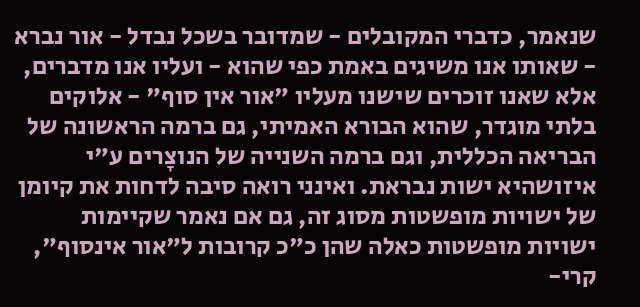שנאמר, כדברי המקובלים - שמדובר בשכל נבדל - אור נברא - שאותו אנו משיגים באמת כפי שהוא - ועליו אנו מדברים, אלא שאנו זוכרים שישנו מעליו "אור אין סוף" - אלוקים בלתי מוגדר, שהוא הבורא האמיתי, גם ברמה הראשונה של הבריאה הכללית, וגם ברמה השנייה של הנוצָרים ע"י איזושהיא ישות נבראת. ואינני רואה סיבה לדחות את קיומן של ישויות מופשטות מסוג זה, גם אם נאמר שקיימות ישויות מופשטות כאלה שהן כ"כ קרובות ל"אור אינסוף", קרי-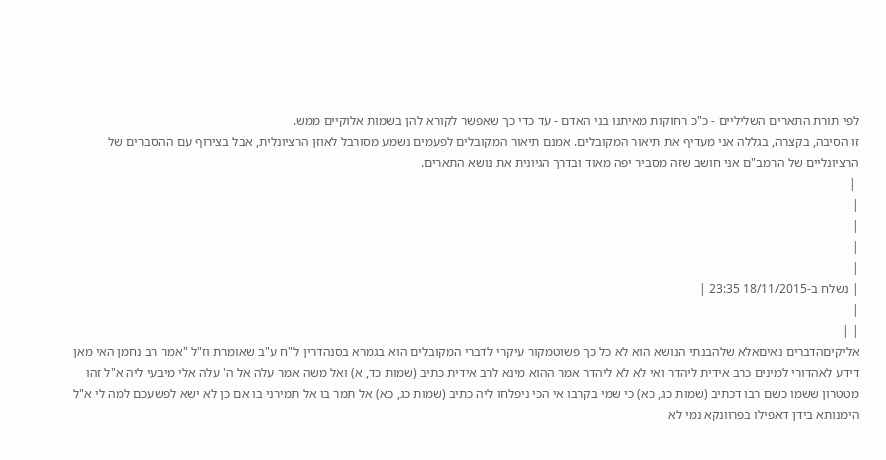לפי תורת התארים השליליים - כ"כ רחוקות מאיתנו בני האדם - עד כדי כך שאפשר לקורא להן בשמות אלוקיים ממש.
זו הסיבה, בקצרה, בגללה אני מעדיף את תיאור המקובלים. אמנם תיאור המקובלים לפעמים נשמע מסורבל לאוזן הרציונלית, אבל בצירוף עם ההסברים של הרציונליים של הרמב"ם אני חושב שזה מסביר יפה מאוד ובדרך הגיונית את נושא התארים.
 |
|
|
|
|
| נשלח ב-18/11/2015 23:35 |
|
| |
אליקיםהדברים נאיםאלא שלהבנתי הנושא הוא לא כל כך פשוטמקור עיקרי לדברי המקובלים הוא בגמרא בסנהדרין ל"ח ע"ב שאומרת וז"ל "אמר רב נחמן האי מאן דידע לאהדורי למינים כרב אידית ליהדר ואי לא לא ליהדר אמר ההוא מינא לרב אידית כתיב (שמות כד, א) ואל משה אמר עלה אל ה' עלה אלי מיבעי ליה א"ל זהו מטטרון ששמו כשם רבו דכתיב (שמות כג, כא) כי שמי בקרבו אי הכי ניפלחו ליה כתיב (שמות כג, כא) אל תמר בו אל תמירני בו אם כן לא ישא לפשעכם למה לי א"ל הימנותא בידן דאפילו בפרוונקא נמי לא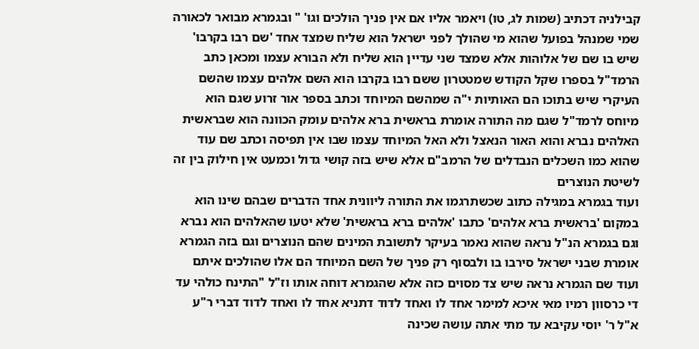קבילניה דכתיב (שמות לג, טו) ויאמר אליו אם אין פניך הולכים וגו' " ובגמרא מבואר לכאורה שמי שמנהל בפועל שהוא מי שהולך לפני ישראל הוא שליח שמצד אחד 'שם רבו בקרבו' שיש בו שם של אלוהות אלא שמצד שני עדיין הוא שליח ולא הבורא עצמו ומכאן כתב הרמד"ל בספרו שקל הקודש שמטטרון ששם רבו בקרבו הוא השם אלהים עצמו שהשם העיקרי שיש בתוכו הם האותיות י"ה שמהשם המיוחד וכתב בספר אור זרוע שגם הוא מיוחס לרמד"ל שגם מה התורה אומרת בראשית ברא אלהים עומק הכוונה הוא שבראשית האלהים נברא והוא האור הנאצל ולא האל המיוחד עצמו שבו אין תפיסה וכתב שם עוד שהוא כמו השכלים הנבדלים של הרמב"ם אלא שיש בזה קושי גדול וכמעט אין חילוק בין זה לשיטת הנוצרים
ועוד בגמרא במגילה כתוב שכשתרגמו את התורה ליוונית אחד הדברים שבהם שינו הוא במקום 'בראשית ברא אלהים' כתבו 'אלהים ברא בראשית' שלא יטעו שהאלהים הוא נברא וגם בגמרא הנ"ל נראה שהוא נאמר בעיקר לתשובת המינים שהם הנוצרים וגם בזה הגמרא אומרת שבני ישראל סירבו בו ולבסוף רק פניך של השם המיוחד הם אלו שהולכים איתם ועוד שם הגמרא נראה שיש צד מסוים כזה אלא שהגמרא דוחה אותו וז"ל "התינח כולהי עד די כרסוון רמיו מאי איכא למימר אחד לו ואחד לדוד דתניא אחד לו ואחד לדוד דברי ר"ע א"ל ר' יוסי עקיבא עד מתי אתה עושה שכינה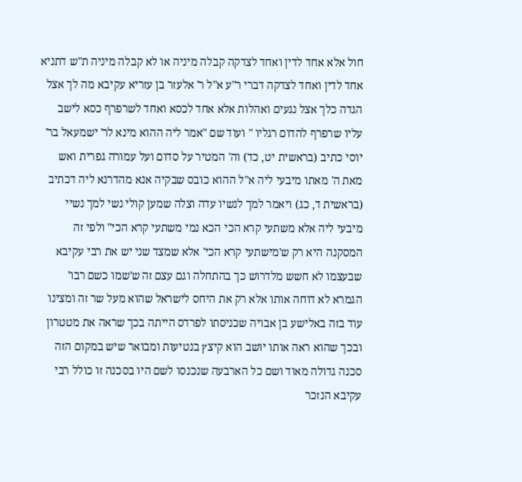חול אלא אחד לדין ואחד לצדקה קבלה מיניה או לא קבלה מיניה ת"ש דתניא אחד לדין ואחד לצדקה דברי ר"ע א"ל ר' אלעזר בן עזריא עקיבא מה לך אצל הגדה כלך אצל נגעים ואהלות אלא אחד לכסא ואחד לשרפרף כסא לישב עליו שרפרף להדום רגליו " ועוד שם "אמר ליה ההוא מינא לר' ישמעאל בר' יוסי כתיב (בראשית יט, כד) וה' המטיר על סדום ועל עמורה גפרית ואש מאת ה' מאתו מיבעי ליה א"ל ההוא כובס שבקיה אנא מהדרנא ליה דכתיב (בראשית ד, כג) ויאמר למך לנשיו עדה וצלה שמען קולי נשי למך נשיי מיבעי ליה אלא משתעי קרא הכי הכא נמי משתעי קרא הכי" ולפי זה המסקנה היא רק ש'מישתעי קרא הכי' אלא שמצד שני יש את רבי עקיבא שבעצמו לא חשש מלדרוש כך בהתחלה וגם עצם זה ש'שמו כשם רבו' הגמרא לא דוחה אותו אלא רק את היחס לישראל שהוא מעל שר זה ומצינו עוד בזה באלישע בן אבויה שכניסתו לפרדס הייתה בכך שראה את מטטרון ובכך שהוא ראה אותו יושב הוא קיצץ בנטיעות ומבואר שיש במקום הזה סכנה גדולה מאוד ושם כל הארבעה שנכנסו לשם היו בסכנה זו כולל רבי עקיבא הנזכר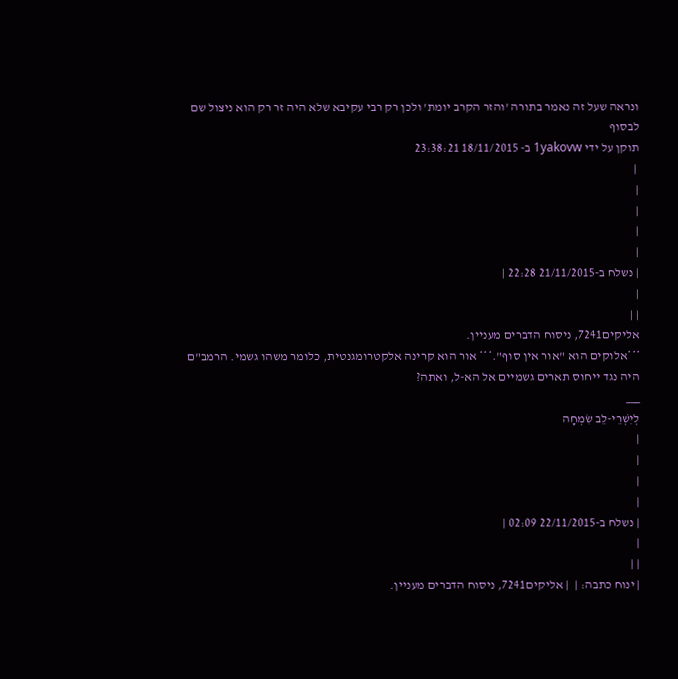ונראה שעל זה נאמר בתורה 'והזר הקרב יומת' ולכן רק רבי עקיבא שלא היה זר רק הוא ניצול שם לבסוף
תוקן על ידי 1yakovw ב- 18/11/2015 23:38:21
 |
|
|
|
|
| נשלח ב-21/11/2015 22:28 |
|
| |
אליקים7241, ניסוח הדברים מעניין.
***אלוקים הוא "אור אין סוף".*** אור הוא קרינה אלקטרומגנטית, כלומר משהו גשמי. הרמב"ם היה נגד ייחוס תארים גשמיים אל הא-ל, ואתה?
___
לְיִשְׁרֵי-לֵב שִׂמְחָה
|
|
|
|
| נשלח ב-22/11/2015 02:09 |
|
| |
| ינוח כתבה: |  | אליקים7241, ניסוח הדברים מעניין.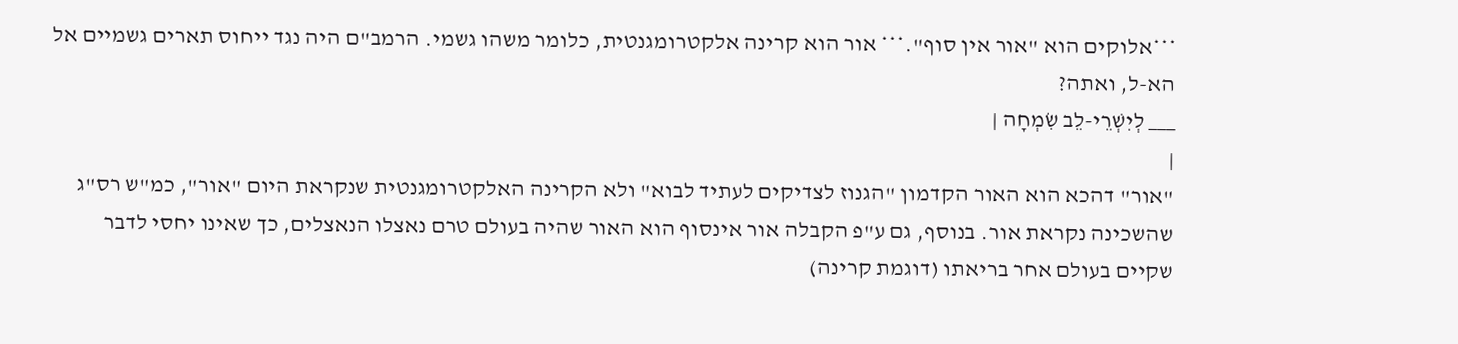***אלוקים הוא "אור אין סוף".*** אור הוא קרינה אלקטרומגנטית, כלומר משהו גשמי. הרמב"ם היה נגד ייחוס תארים גשמיים אל הא-ל, ואתה?
___ לְיִשְׁרֵי-לֵב שִׂמְחָה |
|
"אור" דהכא הוא האור הקדמון "הגנוז לצדיקים לעתיד לבוא" ולא הקרינה האלקטרומגנטית שנקראת היום "אור", כמ"ש רס"ג שהשכינה נקראת אור. בנוסף, גם ע"פ הקבלה אור אינסוף הוא האור שהיה בעולם טרם נאצלו הנאצלים, כך שאינו יחסי לדבר שקיים בעולם אחר בריאתו (דוגמת קרינה)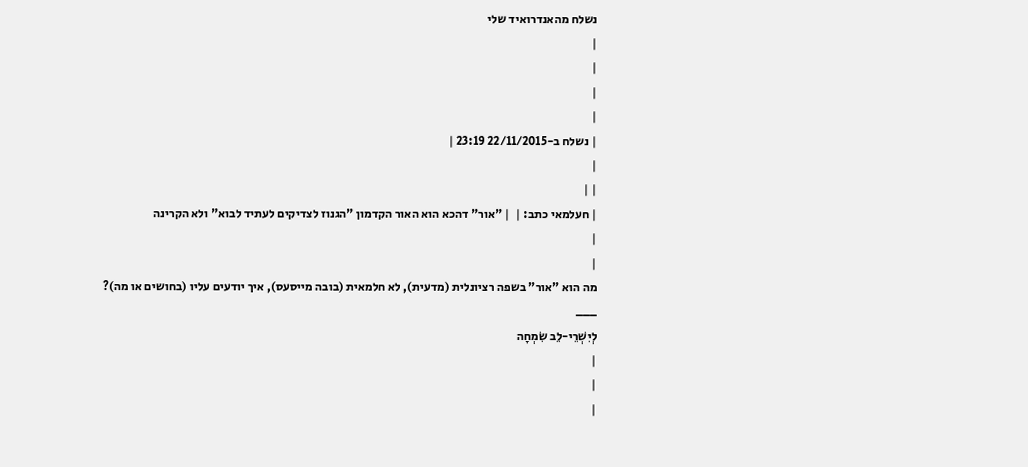נשלח מהאנדרואיד שלי
|
|
|
|
| נשלח ב-22/11/2015 23:19 |
|
| |
| חעלמאי כתב: |  | "אור" דהכא הוא האור הקדמון "הגנוז לצדיקים לעתיד לבוא" ולא הקרינה
|
|
מה הוא "אור" בשפה רציונלית (מדעית), לא חלמאית (בובה מייסעס), איך יודעים עליו (בחושים או מה)?
___
לְיִשְׁרֵי-לֵב שִׂמְחָה
|
|
|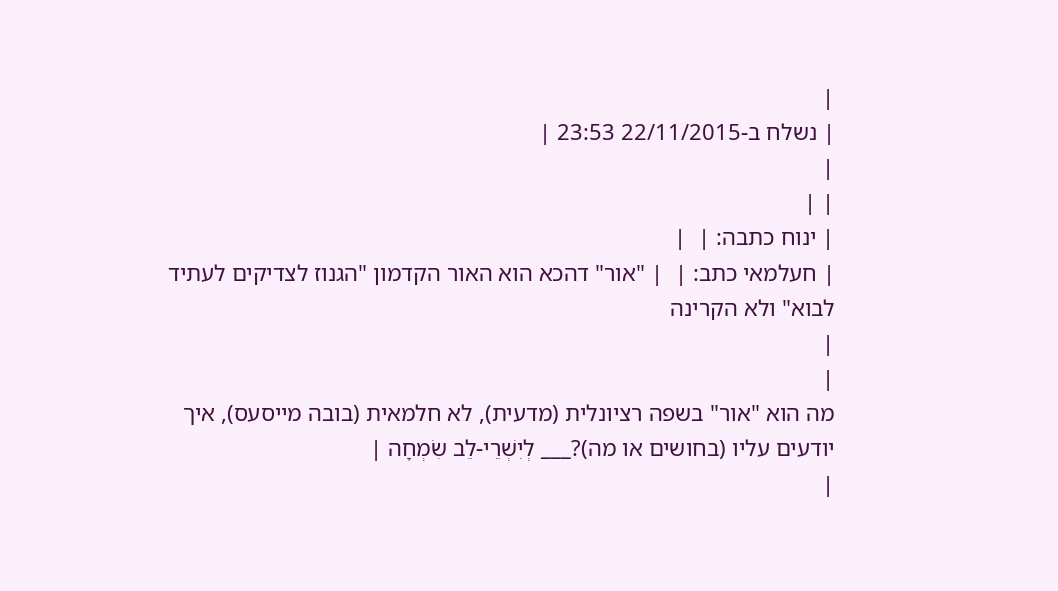|
| נשלח ב-22/11/2015 23:53 |
|
| |
| ינוח כתבה: |  |
| חעלמאי כתב: |  | "אור" דהכא הוא האור הקדמון "הגנוז לצדיקים לעתיד לבוא" ולא הקרינה
|
|
מה הוא "אור" בשפה רציונלית (מדעית), לא חלמאית (בובה מייסעס), איך יודעים עליו (בחושים או מה)?___ לְיִשְׁרֵי-לֵב שִׂמְחָה |
|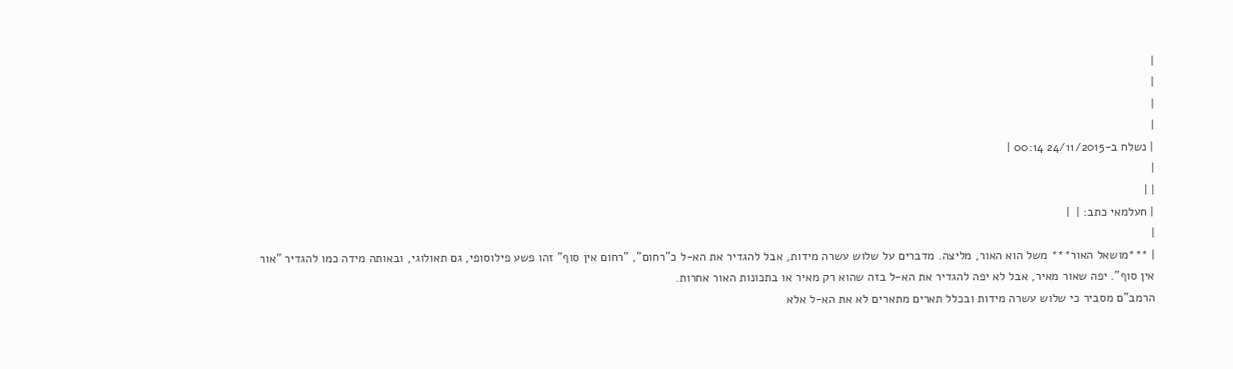|
|
|
|
| נשלח ב-24/11/2015 00:14 |
|
| |
| חעלמאי כתב: |  |
|
| ***מושאל האור*** משל הוא האור, מליצה. מדברים על שלוש עשרה מידות, אבל להגדיר את הא-ל כ"רחום", "רחום אין סוף" זהו פשע פילוסופי, גם תאולוגי, ובאותה מידה כמו להגדיר "אור אין סוף". יפה שאור מאיר, אבל לא יפה להגדיר את הא-ל בזה שהוא רק מאיר או בתכונות האור אחרות.
הרמב"ם מסביר כי שלוש עשרה מידות ובכלל תארים מתארים לא את הא-ל אלא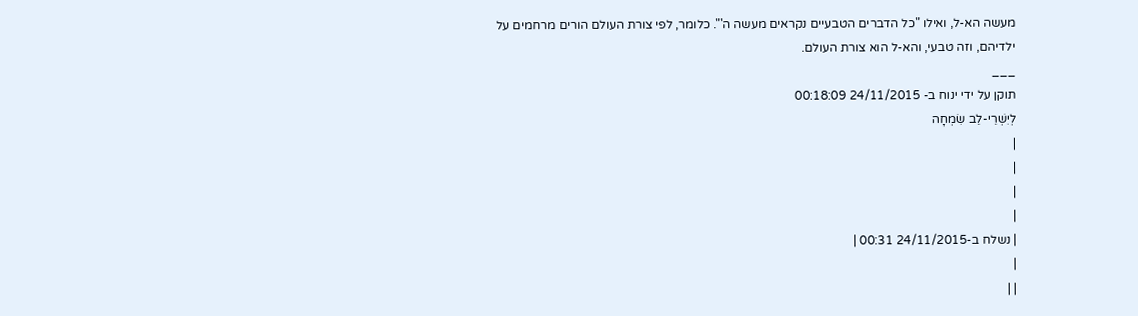מעשה הא-ל, ואילו "כל הדברים הטבעיים נקראים מעשה ה'". כלומר, לפי צורת העולם הורים מרחמים על ילדיהם, וזה טבעי, והא-ל הוא צורת העולם.
___
תוקן על ידי ינוח ב- 24/11/2015 00:18:09
לְיִשְׁרֵי-לֵב שִׂמְחָה
|
|
|
|
| נשלח ב-24/11/2015 00:31 |
|
| |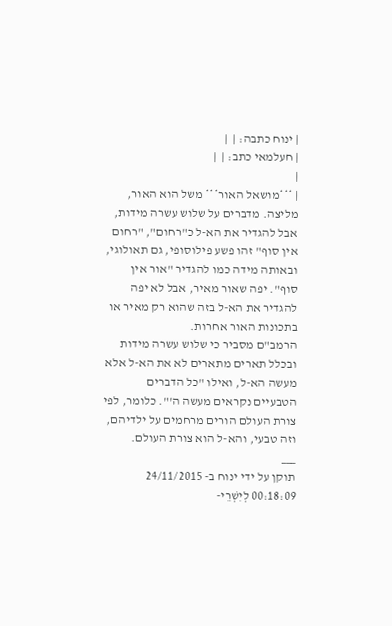| ינוח כתבה: |  |
| חעלמאי כתב: |  |
|
| ***מושאל האור*** משל הוא האור, מליצה. מדברים על שלוש עשרה מידות, אבל להגדיר את הא-ל כ"רחום", "רחום אין סוף" זהו פשע פילוסופי, גם תאולוגי, ובאותה מידה כמו להגדיר "אור אין סוף". יפה שאור מאיר, אבל לא יפה להגדיר את הא-ל בזה שהוא רק מאיר או בתכונות האור אחרות.
הרמב"ם מסביר כי שלוש עשרה מידות ובכלל תארים מתארים לא את הא-ל אלא מעשה הא-ל, ואילו "כל הדברים הטבעיים נקראים מעשה ה'". כלומר, לפי צורת העולם הורים מרחמים על ילדיהם, וזה טבעי, והא-ל הוא צורת העולם.
___
תוקן על ידי ינוח ב- 24/11/2015 00:18:09 לְיִשְׁרֵי-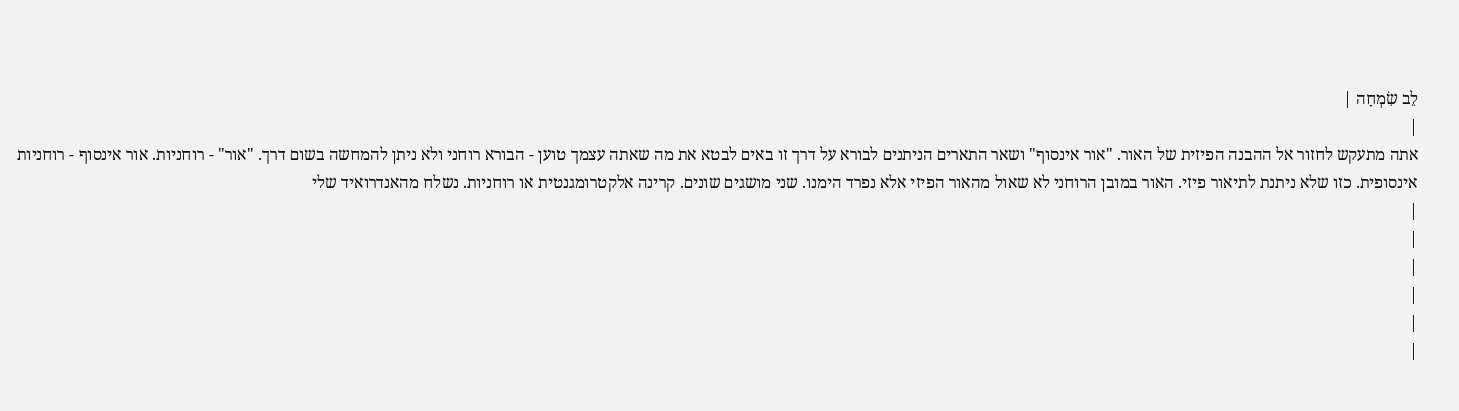לֵב שִׂמְחָה |
|
אתה מתעקש לחזור אל ההבנה הפיזית של האור. "אור אינסוף" ושאר התארים הניתנים לבורא על דרך זו באים לבטא את מה שאתה עצמך טוען - הבורא רוחני ולא ניתן להמחשה בשום דרך. "אור" - רוחניות. אור אינסוף - רוחניות אינסופית. כזו שלא ניתנת לתיאור פיזי. האור במובן הרוחני לא שאול מהאור הפיזי אלא נפרד הימנו. שני מושגים שונים. קרינה אלקטרומגנטית או רוחניות. נשלח מהאנדרואיד שלי
|
|
|
|
|
|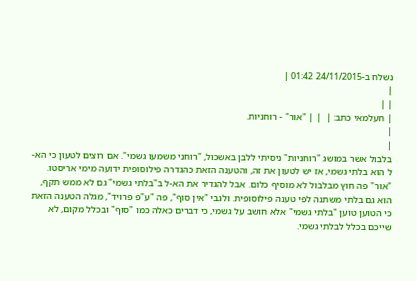נשלח ב-24/11/2015 01:42 |
|
| |
| חעלמאי כתב: |  | | "אור" - רוחניות.
|
|
בלבול אשר במושג "רוחניות" ניסיתי ללבן באשכול, "רוחני משמעו גשמי". אם רוצים לטעון כי הא-ל הוא בלתי גשמי, אז יש לטעון את זה, והטענה הזאת כהגדרה פילוסופית ידועה מימי אריסטו. "אור" פה חוץ מבלבול לא מוסיף כלום. אבל להגדיר את הא-ל ב"בלתי גשמי" גם לא ממש תקף, הוא גם בלתי משתנה לפי טענה פילוסופית. ולגבי "אין סוף", פה "ע"פ פרויד", מגלה הטענה הזאת כי הטוען טוען "בלתי גשמי" אלא חושב על גשמי, כי דברים כאלה כמו "סוף" ובכלל מקום, לא שייכם בכלל לבלתי גשמי.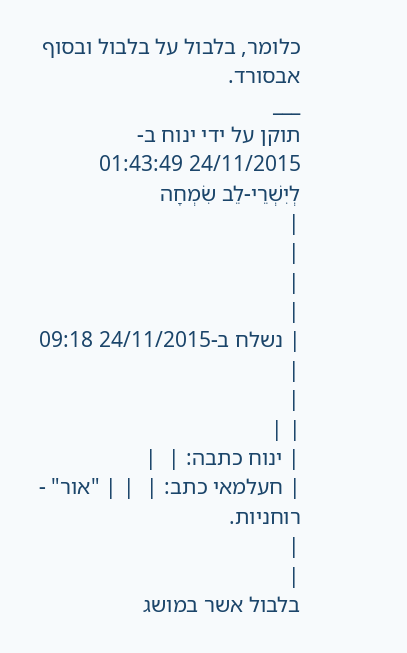כלומר, בלבול על בלבול ובסוף אבסורד.
___
תוקן על ידי ינוח ב- 24/11/2015 01:43:49
לְיִשְׁרֵי-לֵב שִׂמְחָה
|
|
|
|
| נשלח ב-24/11/2015 09:18 |
|
| |
| ינוח כתבה: |  |
| חעלמאי כתב: |  | | "אור" - רוחניות.
|
|
בלבול אשר במושג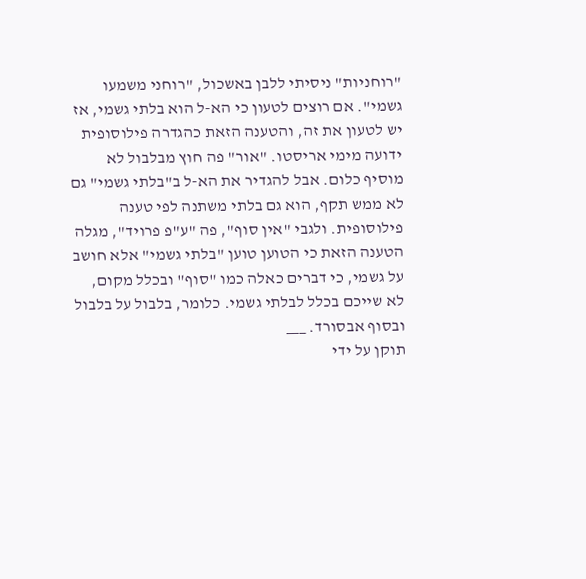"רוחניות" ניסיתי ללבן באשכול, "רוחני משמעו גשמי". אם רוצים לטעון כי הא-ל הוא בלתי גשמי, אז יש לטעון את זה, והטענה הזאת כהגדרה פילוסופית ידועה מימי אריסטו. "אור" פה חוץ מבלבול לא מוסיף כלום. אבל להגדיר את הא-ל ב"בלתי גשמי" גם לא ממש תקף, הוא גם בלתי משתנה לפי טענה פילוסופית. ולגבי "אין סוף", פה "ע"פ פרויד", מגלה הטענה הזאת כי הטוען טוען "בלתי גשמי" אלא חושב על גשמי, כי דברים כאלה כמו "סוף" ובכלל מקום, לא שייכם בכלל לבלתי גשמי. כלומר, בלבול על בלבול ובסוף אבסורד. ___
תוקן על ידי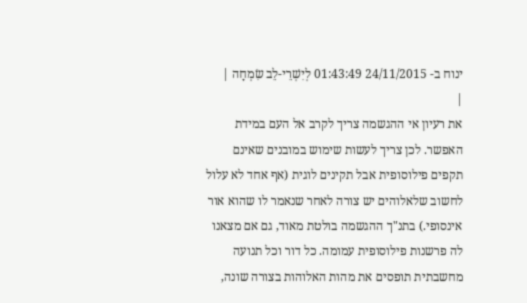ינוח ב- 24/11/2015 01:43:49 לְיִשְׁרֵי-לֵב שִׂמְחָה |
|
את רעיון אי ההגשמה צריך לקרב אל העם במידת האפשר. לכן צריך לעשות שימוש במובנים שאינם תקפים פילוסופית אבל תקינים לוגית (אף אחד לא עלול לחשוב שלאלוהים יש צורה לאחר שנאמר לו שהוא אור אינסופי.) בתנ"ך ההגשמה בולטת מאוד, גם אם מצאנו לה פרשנות פילוסופית עמומה. כל דור וכל תנועה מחשבתית תופסים את מהות האלוהות בצורה שונה,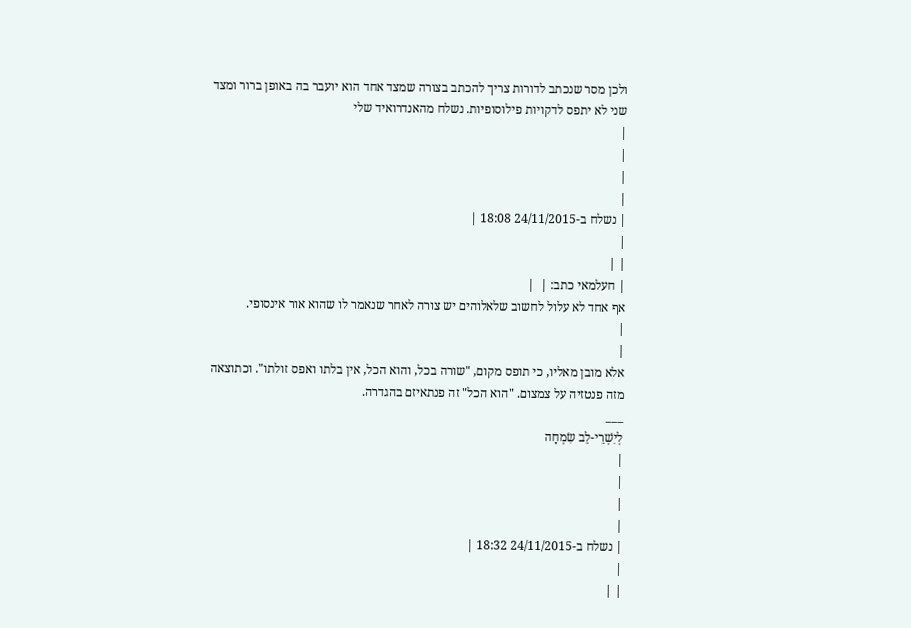ולכן מסר שנכתב לדורות צריך להכתב בצורה שמצד אחד הוא יועבר בה באופן ברור ומצד שני לא יתפס לדקויות פילוסופיות. נשלח מהאנדרואיד שלי
|
|
|
|
| נשלח ב-24/11/2015 18:08 |
|
| |
| חעלמאי כתב: |  |
אף אחד לא עלול לחשוב שלאלוהים יש צורה לאחר שנאמר לו שהוא אור אינסופי.
|
|
אלא מובן מאליו, כי תופס מקום, "שורה בכל, והוא הכל, אין בלתו ואפס זולתו". וכתוצאה מזה פנטזיה על צמצום. "הוא הכל" זה פנתאיזם בהגדרה.
___
לְיִשְׁרֵי-לֵב שִׂמְחָה
|
|
|
|
| נשלח ב-24/11/2015 18:32 |
|
| |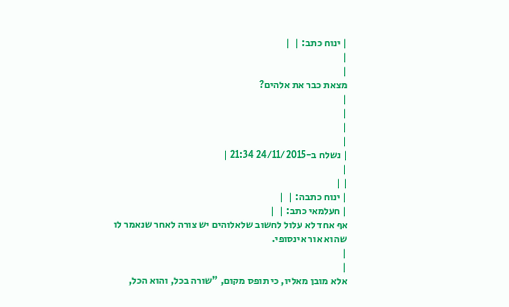| ינוח כתב: |  |
|
|
מצאת כבר את אלהים?
|
|
|
|
| נשלח ב-24/11/2015 21:34 |
|
| |
| ינוח כתבה: |  |
| חעלמאי כתב: |  |
אף אחד לא עלול לחשוב שלאלוהים יש צורה לאחר שנאמר לו שהוא אור אינסופי.
|
|
אלא מובן מאליו, כי תופס מקום, "שורה בכל, והוא הכל,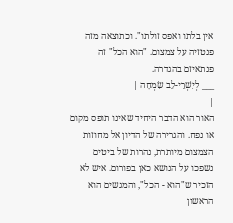אין בלתו ואפס זולתו". וכתוצאה מזה פנטזיה על צמצום. "הוא הכל" זה פנתאיזם בהגדרה.
___ לְיִשְׁרֵי-לֵב שִׂמְחָה |
|
האור הוא הדבר היחיד שאינו תופס מקום או נפח. והגרירה של הדיון אל מחוזות הצמצום מיותרת, נהרות של ביטים נשפכו על הנושא כאן בפורום. איש לא הזכיר ש"הוא - הכל", והמגשים הוא הראשון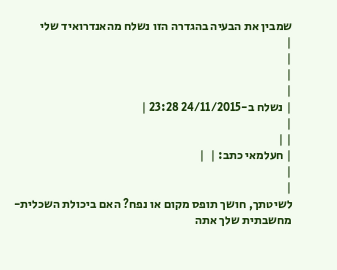שמבין את הבעיה בהגדרה הזו נשלח מהאנדרואיד שלי
|
|
|
|
| נשלח ב-24/11/2015 23:28 |
|
| |
| חעלמאי כתב: |  |
|
|
לשיטתך, חושך תופס מקום או נפח? האם ביכולת השכלית-מחשבתית שלך אתה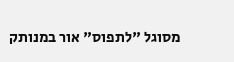מסוגל "לתפוס" אור במנותק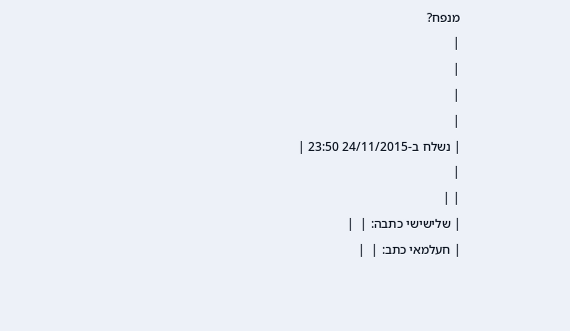מנפח?
|
|
|
|
| נשלח ב-24/11/2015 23:50 |
|
| |
| שלישישי כתבה: |  |
| חעלמאי כתב: |  |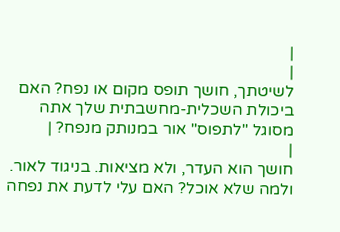|
|
לשיטתך, חושך תופס מקום או נפח? האם ביכולת השכלית-מחשבתית שלך אתה מסוגל "לתפוס" אור במנותק מנפח? |
|
חושך הוא העדר, ולא מציאות. בניגוד לאור. ולמה שלא אוכל? האם עלי לדעת את נפחה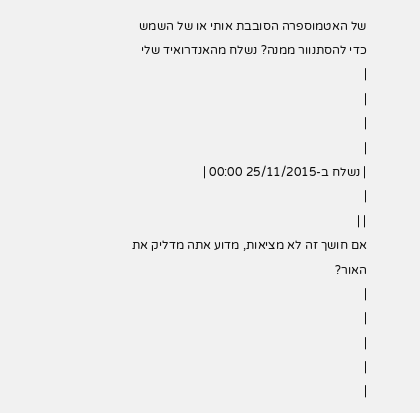של האטמוספרה הסובבת אותי או של השמש כדי להסתנוור ממנה? נשלח מהאנדרואיד שלי
|
|
|
|
| נשלח ב-25/11/2015 00:00 |
|
| |
אם חושך זה לא מציאות, מדוע אתה מדליק את האור?
|
|
|
|
|